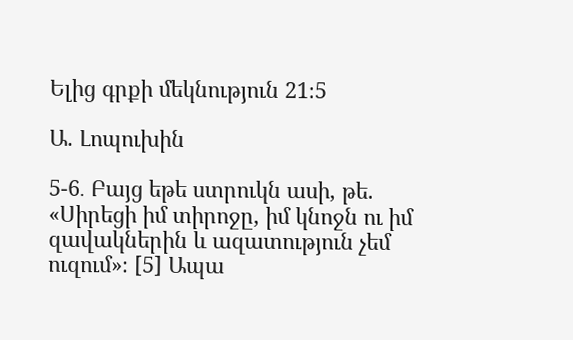Ելից գրքի մեկնություն 21։5

Ա. Լոպուխին

5-6․ Բայց եթե ստրուկն ասի, թե. «Սիրեցի իմ տիրոջը, իմ կնոջն ու իմ զավակներին և ազատություն չեմ ուզում»։ [5] Ապա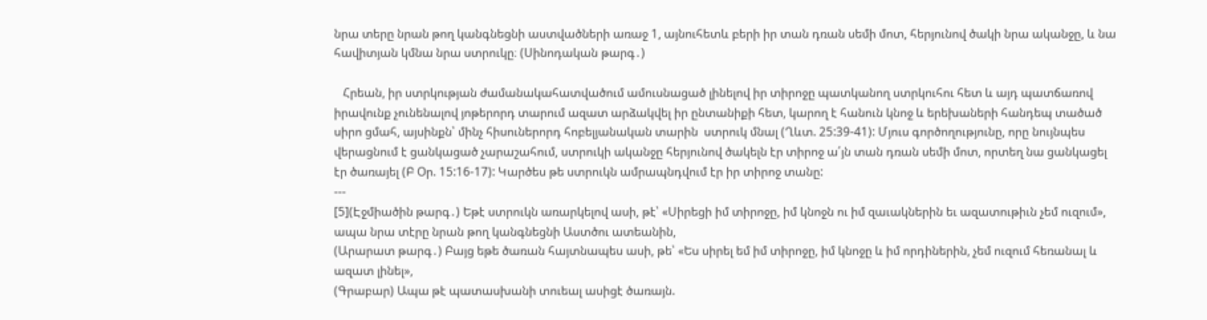նրա տերը նրան թող կանգնեցնի աստվածների առաջ 1, այնուհետև բերի իր տան դռան սեմի մոտ, հերյունով ծակի նրա ականջը, և նա հավիտյան կմնա նրա ստրուկը։ (Սինոդական թարգ․)

   Հրեան, իր ստրկության ժամանակահատվածում ամուսնացած լինելով իր տիրոջը պատկանող ստրկուհու հետ և այդ պատճառով իրավունք չունենալով յոթերորդ տարում ազատ արձակվել իր ընտանիքի հետ, կարող է հանուն կնոջ և երեխաների հանդեպ տածած սիրո ցմահ, այսինքն՝ մինչ հիսուներորդ հոբելյանական տարին  ստրուկ մնալ (Ղևտ. 25:39-41): Մյուս գործողությունը, որը նույնպես վերացնում է ցանկացած չարաշահում, ստրուկի ականջը հերյունով ծակելն էր տիրոջ ա՛յն տան դռան սեմի մոտ, որտեղ նա ցանկացել էր ծառայել (Բ Օր. 15:16-17): Կարծես թե ստրուկն ամրապնդվում էր իր տիրոջ տանը:
---
[5](Էջմիածին թարգ․) Եթէ ստրուկն առարկելով ասի, թէ՝ «Սիրեցի իմ տիրոջը, իմ կնոջն ու իմ զաւակներին եւ ազատութիւն չեմ ուզում», ապա նրա տէրը նրան թող կանգնեցնի Աստծու ատեանին,
(Արարատ թարգ․) Բայց եթե ծառան հայտնապես ասի, թե՝ «Ես սիրել եմ իմ տիրոջը, իմ կնոջը և իմ որդիներին, չեմ ուզում հեռանալ և ազատ լինել»,
(Գրաբար) Ապա թէ պատասխանի տուեալ ասիցէ ծառայն.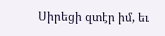Սիրեցի զտէր իմ, եւ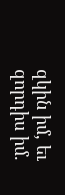զկին իմ, եւ զորդիս իմ.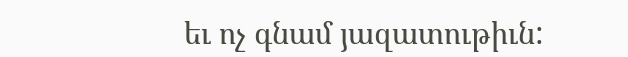եւ ոչ գնամ յազատութիւն: